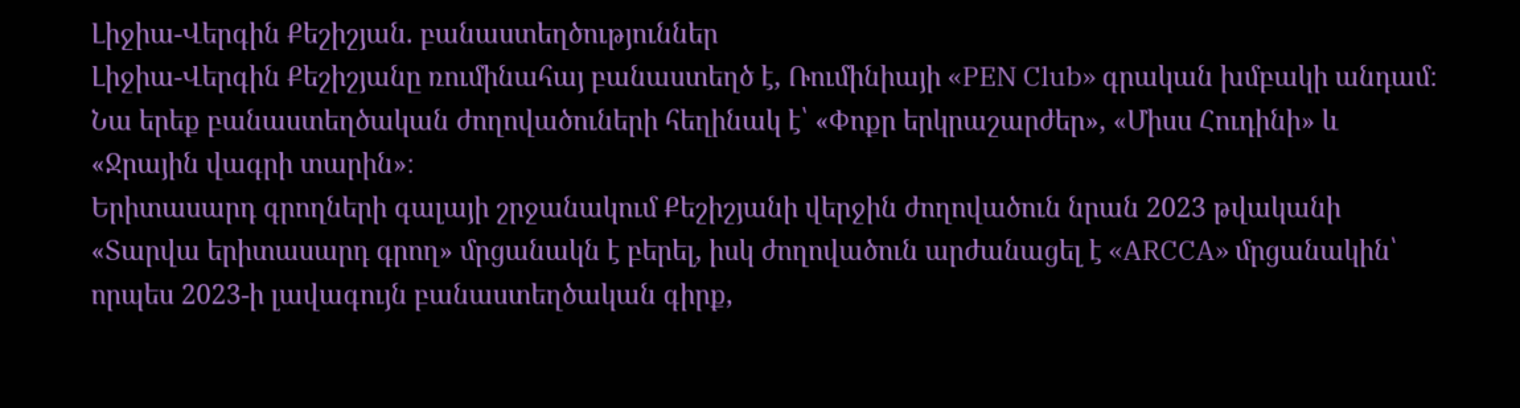Լիջիա-Վերգին Քեշիշյան. բանաստեղծություններ
Լիջիա-Վերգին Քեշիշյանը ռումինահայ բանաստեղծ է, Ռումինիայի «PEN Club» գրական խմբակի անդամ։ Նա երեք բանաստեղծական ժողովածուների հեղինակ է՝ «Փոքր երկրաշարժեր», «Միսս Հուդինի» և «Ջրային վագրի տարին»։
Երիտասարդ գրողների գալայի շրջանակում Քեշիշյանի վերջին ժողովածուն նրան 2023 թվականի «Տարվա երիտասարդ գրող» մրցանակն է բերել, իսկ ժողովածուն արժանացել է «ARCCA» մրցանակին՝ որպես 2023-ի լավագույն բանաստեղծական գիրք,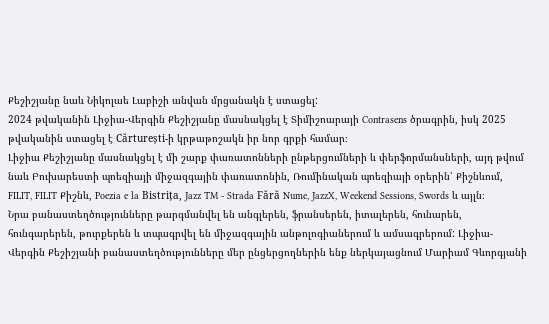Քեշիշյանը նաև Նիկոլաե Լաբիշի անվան մրցանակն է ստացել:
2024 թվականին Լիջիա-Վերգին Քեշիշյանը մասնակցել է Տիմիշոարայի Contrasens ծրագրին, իսկ 2025 թվականին ստացել է Cărturești-ի կրթաթոշակն իր նոր գրքի համար։
Լիջիա Քեշիշյանը մասնակցել է մի շարք փառատոնների ընթերցումների և փերֆորմանսների, այդ թվում նաև Բուխարեստի պոեզիայի միջազգային փառատոնին, Ռումինական պոեզիայի օրերին՝ Քիշնևում, FILIT, FILIT Քիշնև, Poezia e la Bistrița, Jazz TM - Strada Fără Nume, JazzX, Weekend Sessions, Swords և այլն։
Նրա բանաստեղծությունները թարգմանվել են անգլերեն, ֆրանսերեն, իտալերեն, հունարեն, հունգարերեն, թուրքերեն և տպագրվել են միջազգային անթոլոգիաներում և ամսագրերում: Լիջիա-Վերգին Քեշիշյանի բանաստեղծությունները մեր ընցերցողներին ենք ներկայացնում Մարիամ Գևորգյանի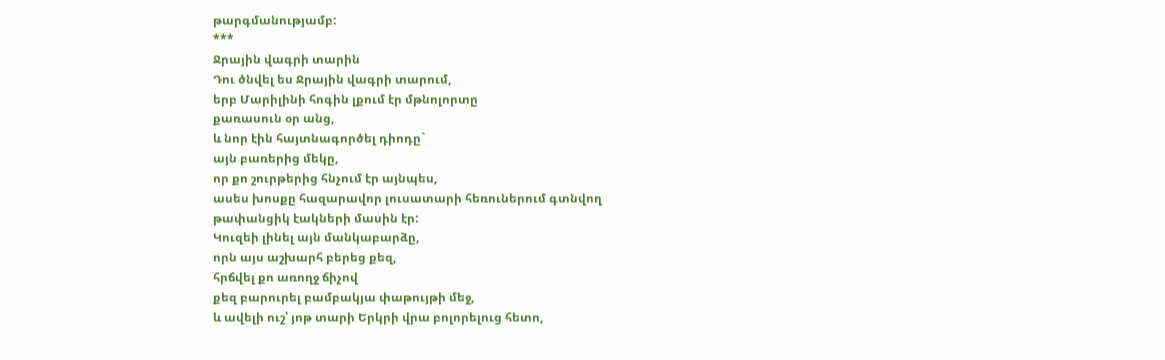թարգմանությամբ:
***
Ջրային վագրի տարին
Դու ծնվել ես Ջրային վագրի տարում,
երբ Մարիլինի հոգին լքում էր մթնոլորտը
քառասուն օր անց,
և նոր էին հայտնագործել դիոդը`
այն բառերից մեկը,
որ քո շուրթերից հնչում էր այնպես,
ասես խոսքը հազարավոր լուսատարի հեռուներում գտնվող
թափանցիկ էակների մասին էր:
Կուզեի լինել այն մանկաբարձը,
որն այս աշխարհ բերեց քեզ,
հրճվել քո առողջ ճիչով
քեզ բարուրել բամբակյա փաթույթի մեջ,
և ավելի ուշ՝ յոթ տարի Երկրի վրա բոլորելուց հետո,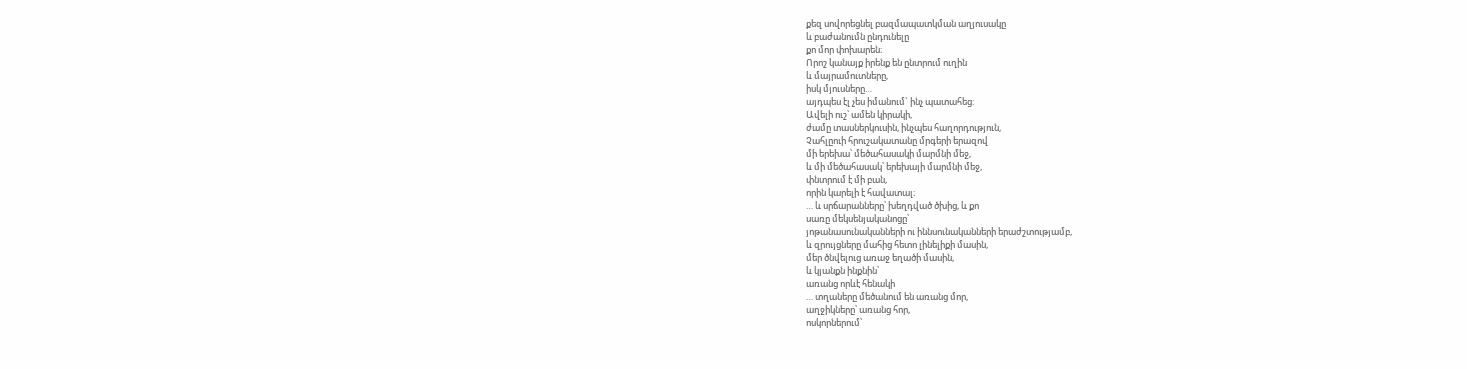քեզ սովորեցնել բազմապատկման աղյուսակը
և բաժանումն ընդունելը
քո մոր փոխարեն։
Որոշ կանայք իրենք են ընտրում ուղին
և մայրամուտները,
իսկ մյուսները…
այդպես էլ չես իմանում` ինչ պատահեց:
Ավելի ուշ՝ ամեն կիրակի,
ժամը տասներկուսին, ինչպես հաղորդություն,
Չահլըուի հրուշակատանը մրգերի երազով
մի երեխա՝ մեծահասակի մարմնի մեջ,
և մի մեծահասակ՝ երեխայի մարմնի մեջ,
փնտրում է մի բան,
որին կարելի է հավատալ։
… և սրճարանները՝ խեղդված ծխից, և քո
սառը մեկսենյականոցը՝
յոթանասունականների ու իննսունականների երաժշտությամբ,
և զրույցները մահից հետո լինելիքի մասին,
մեր ծնվելուց առաջ եղածի մասին,
և կյանքն ինքնին՝
առանց որևէ հենակի
… տղաները մեծանում են առանց մոր,
աղջիկները՝ առանց հոր,
ոսկորներում՝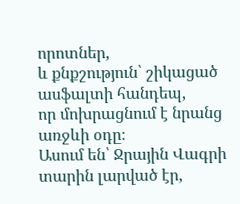որոտներ,
և քնքշություն՝ շիկացած ասֆալտի հանդեպ,
որ մոխրացնում է նրանց առջևի օդը։
Ասում են՝ Ջրային Վագրի տարին լարված էր,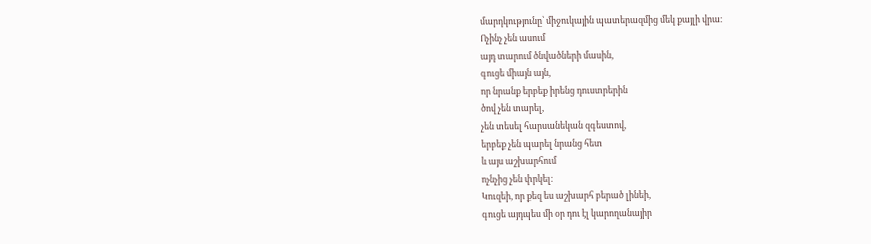մարդկությունը՝ միջուկային պատերազմից մեկ քայլի վրա։
Ոչինչ չեն ասում
այդ տարում ծնվածների մասին,
գուցե միայն այն,
որ նրանք երբեք իրենց դուստրերին
ծով չեն տարել,
չեն տեսել հարսանեկան զգեստով,
երբեք չեն պարել նրանց հետ
և այս աշխարհում
ոչնչից չեն փրկել։
Կուզեի, որ քեզ ես աշխարհ բերած լինեի,
գուցե այդպես մի օր դու էլ կարողանայիր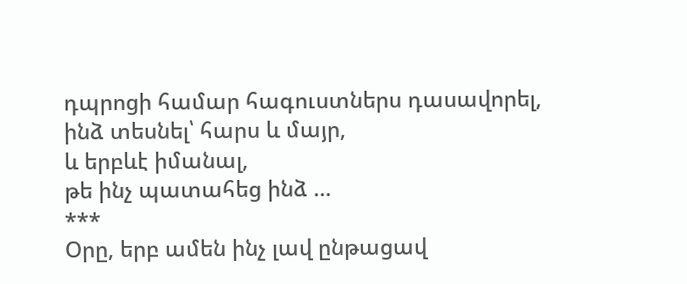դպրոցի համար հագուստներս դասավորել,
ինձ տեսնել՝ հարս և մայր,
և երբևէ իմանալ,
թե ինչ պատահեց ինձ …
***
Օրը, երբ ամեն ինչ լավ ընթացավ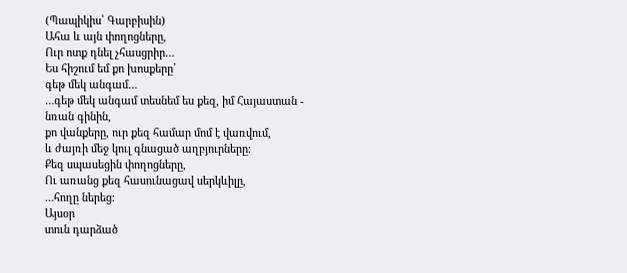(Պապիկիս՝ Գարբիսին)
Ահա և այն փողոցները,
Ուր ոտք դնել չհասցրիր…
Ես հիշում եմ քո խոսքերը՝
գեթ մեկ անգամ…
…գեթ մեկ անգամ տեսնեմ ես քեզ, իմ Հայաստան -
նռան գինին,
քո վանքերը, ուր քեզ համար մոմ է վառվում,
և ժայռի մեջ կուլ գնացած աղբյուրները։
Քեզ սպասեցին փողոցները,
Ու առանց քեզ հասունացավ սերկևիլը,
…հողը ներեց։
Այսօր
տուն դարձած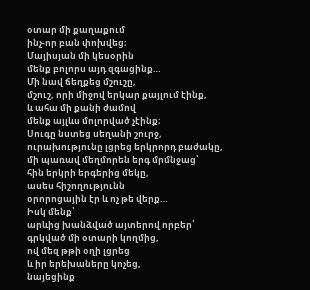օտար մի քաղաքում
ինչ-որ բան փոխվեց։
Մայիսյան մի կեսօրին
մենք բոլորս այդ զգացինք…
Մի նավ ճեղքեց մշուշը,
մշուշ, որի միջով երկար քայլում էինք,
և ահա մի քանի ժամով
մենք այլևս մոլորված չէինք։
Սուգը նստեց սեղանի շուրջ,
ուրախությունը լցրեց երկրորդ բաժակը,
մի պառավ մեղմորեն երգ մրմնջաց՝
հին երկրի երգերից մեկը,
ասես հիշողությունն
օրորոցային էր և ոչ թե վերք…
Իսկ մենք՝
արևից խանձված այտերով որբեր՝
գրկված մի օտարի կողմից,
ով մեզ թթի օղի լցրեց
և իր երեխաները կոչեց,
նայեցինք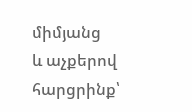միմյանց
և աչքերով հարցրինք՝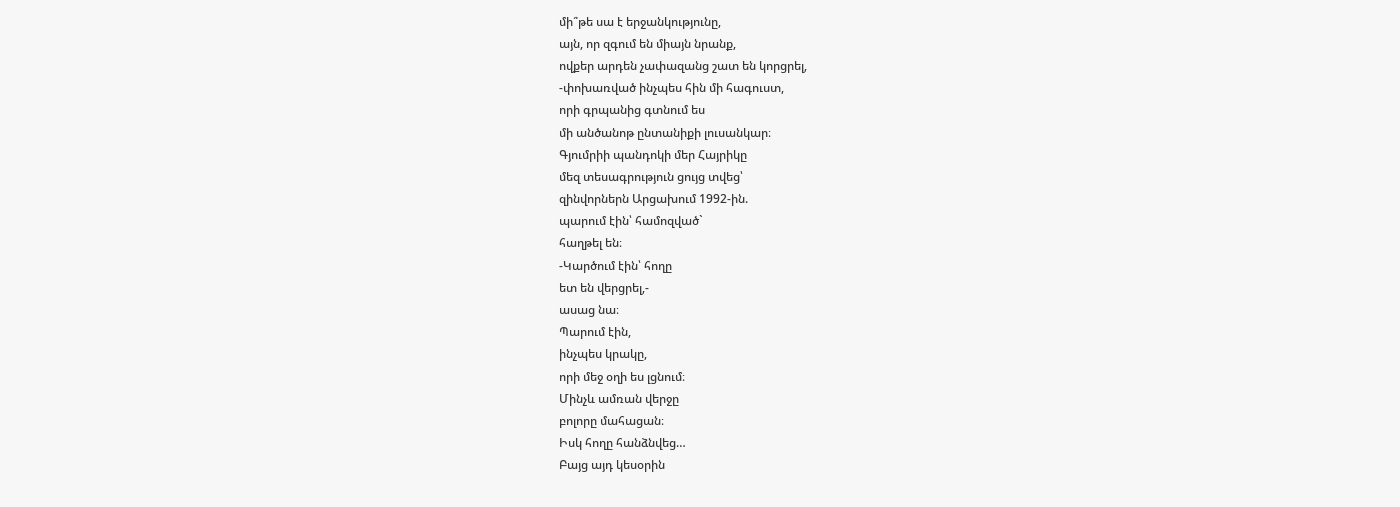մի՞թե սա է երջանկությունը,
այն, որ զգում են միայն նրանք,
ովքեր արդեն չափազանց շատ են կորցրել,
-փոխառված ինչպես հին մի հագուստ,
որի գրպանից գտնում ես
մի անծանոթ ընտանիքի լուսանկար։
Գյումրիի պանդոկի մեր Հայրիկը
մեզ տեսագրություն ցույց տվեց՝
զինվորներն Արցախում 1992-ին.
պարում էին՝ համոզված`
հաղթել են։
-Կարծում էին՝ հողը
ետ են վերցրել,-
ասաց նա։
Պարում էին,
ինչպես կրակը,
որի մեջ օղի ես լցնում։
Մինչև ամռան վերջը
բոլորը մահացան։
Իսկ հողը հանձնվեց…
Բայց այդ կեսօրին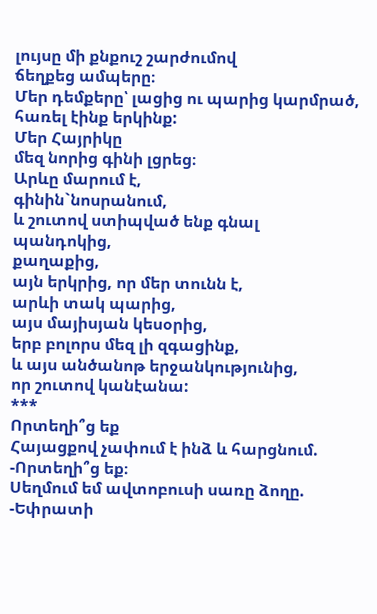լույսը մի քնքուշ շարժումով
ճեղքեց ամպերը։
Մեր դեմքերը՝ լացից ու պարից կարմրած,
հառել էինք երկինք:
Մեր Հայրիկը
մեզ նորից գինի լցրեց։
Արևը մարում է,
գինին`նոսրանում,
և շուտով ստիպված ենք գնալ
պանդոկից,
քաղաքից,
այն երկրից, որ մեր տունն է,
արևի տակ պարից,
այս մայիսյան կեսօրից,
երբ բոլորս մեզ լի զգացինք,
և այս անծանոթ երջանկությունից,
որ շուտով կանէանա:
***
Որտեղի՞ց եք
Հայացքով չափում է ինձ և հարցնում.
-Որտեղի՞ց եք։
Սեղմում եմ ավտոբուսի սառը ձողը.
-Եփրատի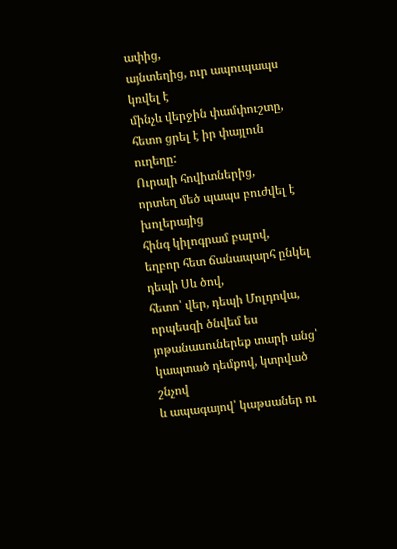ափից,
այնտեղից, ուր ապուպապս կռվել է
մինչև վերջին փամփուշտը,
հետո ցրել է իր փայլուն ուղեղը:
Ուրալի հովիտներից,
որտեղ մեծ պապս բուժվել է խոլերայից
հինգ կիլոգրամ բալով,
եղբոր հետ ճանապարհ ընկել դեպի Սև ծով,
հետո՝ վեր, դեպի Մոլդովա,
որպեսզի ծնվեմ ես
յոթանասուներեք տարի անց՝
կապտած դեմքով, կտրված շնչով
և ապագայով՝ կաթսաներ ու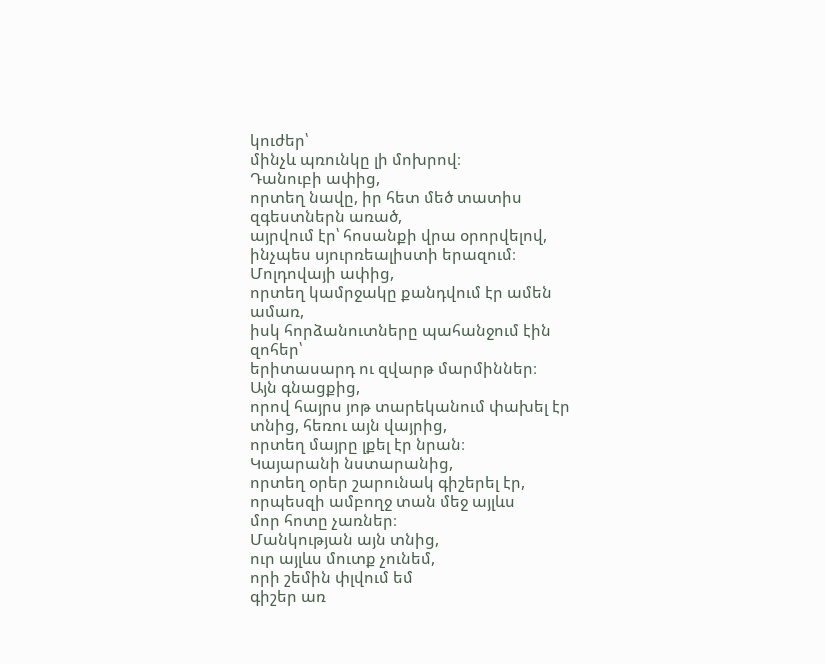կուժեր՝
մինչև պռունկը լի մոխրով։
Դանուբի ափից,
որտեղ նավը, իր հետ մեծ տատիս զգեստներն առած,
այրվում էր՝ հոսանքի վրա օրորվելով,
ինչպես սյուրռեալիստի երազում։
Մոլդովայի ափից,
որտեղ կամրջակը քանդվում էր ամեն ամառ,
իսկ հորձանուտները պահանջում էին զոհեր՝
երիտասարդ ու զվարթ մարմիններ։
Այն գնացքից,
որով հայրս յոթ տարեկանում փախել էր տնից, հեռու այն վայրից,
որտեղ մայրը լքել էր նրան։
Կայարանի նստարանից,
որտեղ օրեր շարունակ գիշերել էր,
որպեսզի ամբողջ տան մեջ այլևս
մոր հոտը չառներ։
Մանկության այն տնից,
ուր այլևս մուտք չունեմ,
որի շեմին փլվում եմ
գիշեր առ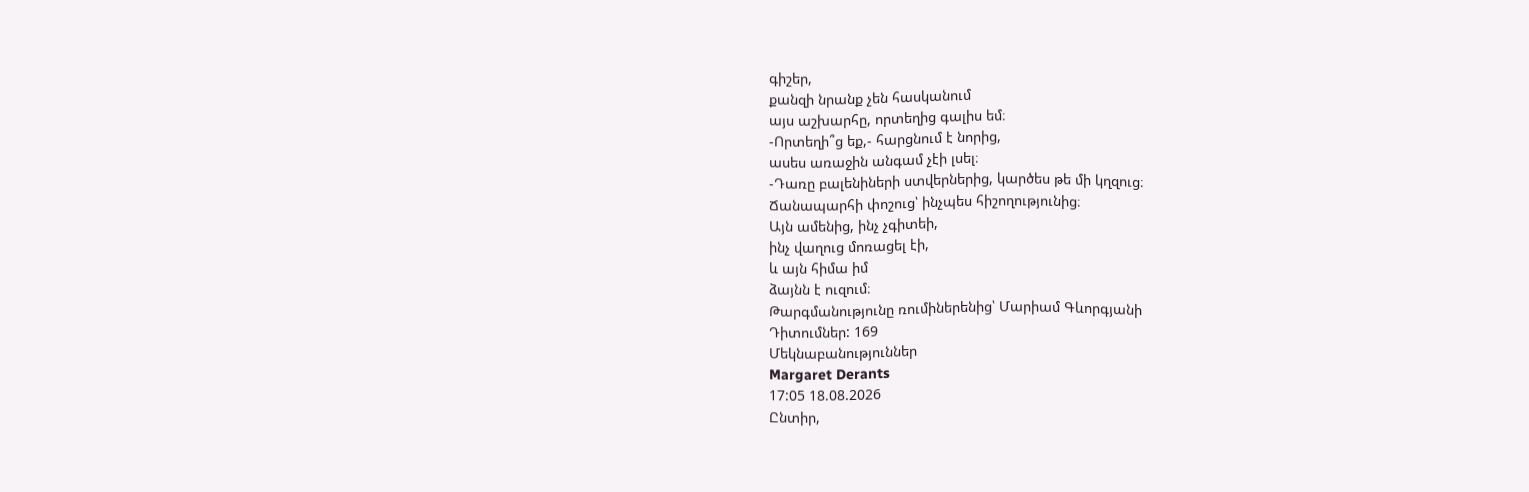գիշեր,
քանզի նրանք չեն հասկանում
այս աշխարհը, որտեղից գալիս եմ։
-Որտեղի՞ց եք,- հարցնում է նորից,
ասես առաջին անգամ չէի լսել։
-Դառը բալենիների ստվերներից, կարծես թե մի կղզուց։
Ճանապարհի փոշուց՝ ինչպես հիշողությունից։
Այն ամենից, ինչ չգիտեի,
ինչ վաղուց մոռացել էի,
և այն հիմա իմ
ձայնն է ուզում։
Թարգմանությունը ռումիներենից՝ Մարիամ Գևորգյանի
Դիտումներ: 169
Մեկնաբանություններ
Margaret Derants
17:05 18.08.2026
Ընտիր,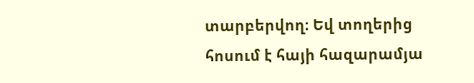տարբերվող։ Եվ տողերից հոսում է հայի հազարամյա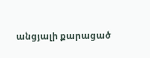անցյալի քարացած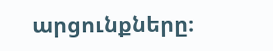արցունքները։